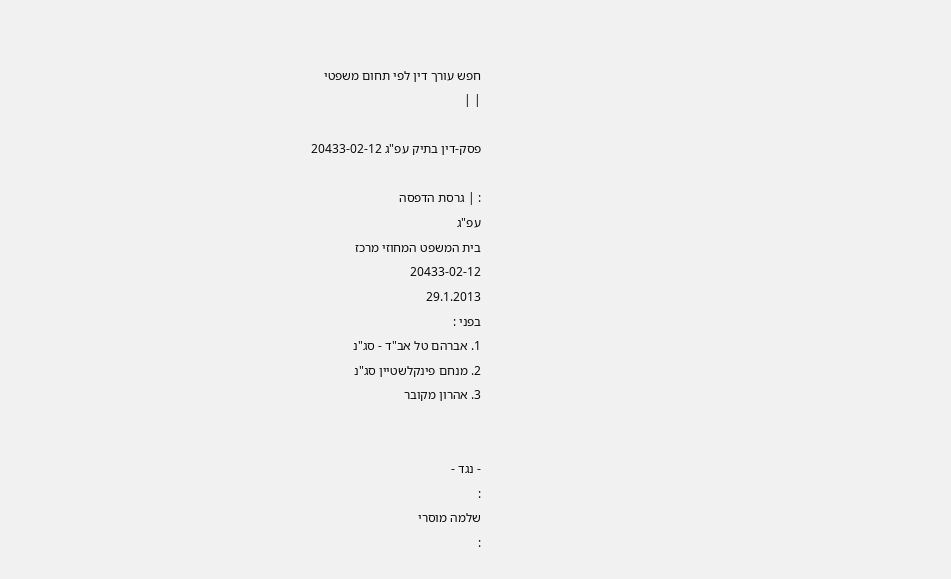חפש עורך דין לפי תחום משפטי
| |

פסק-דין בתיק עפ"ג 20433-02-12

: | גרסת הדפסה
עפ"ג
בית המשפט המחוזי מרכז
20433-02-12
29.1.2013
בפני :
1. אברהם טל אב"ד - סג"נ
2. מנחם פינקלשטיין סג"נ
3. אהרון מקובר


- נגד -
:
שלמה מוסרי
: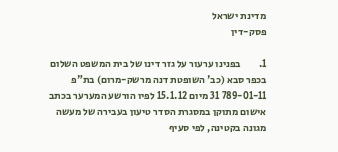מדינת ישראל
פסק-דין

1.         בפנינו ערעור על גזר דינו של בית המשפט השלום בכפר סבא (כב' השופטת דנה מרשק-מרום) בת"פ 789-01-11 31 מיום 15.1.12 לפיו הורשע המערער בכתב אישום מתוקן במסגרת הסדר טיעון בעבירה של מעשה מגונה בקטינה, לפי סעיף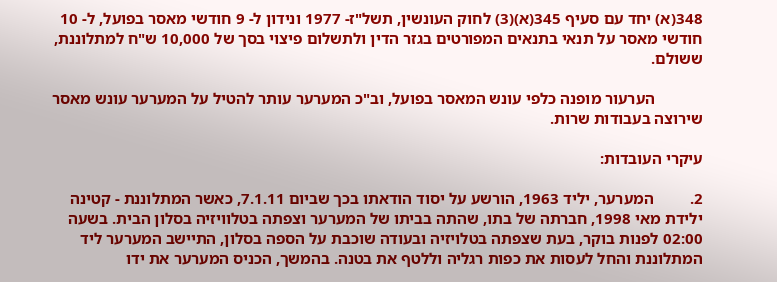348(א) יחד עם סעיף 345(א)(3) לחוק העונשין, תשל"ז- 1977 ונידון ל- 9 חודשי מאסר בפועל, ל- 10 חודשי מאסר על תנאי בתנאים המפורטים בגזר הדין ולתשלום פיצוי בסך של 10,000 ש"ח למתלוננת, ששולם.

            הערעור מופנה כלפי עונש המאסר בפועל, וב"כ המערער עותר להטיל על המערער עונש מאסר שירוצה בעבודות שרות.

עיקרי העובדות:

2.         המערער, יליד 1963, הורשע על יסוד הודאתו בכך שביום 7.1.11, כאשר המתלוננת - קטינה ילידת מאי 1998, חברתה של בתו, שהתה בביתו של המערער וצפתה בטלוויזיה בסלון הבית. בשעה 02:00 לפנות בוקר, בעת שצפתה בטלויזיה ובעודה שוכבת על הספה בסלון, התיישב המערער ליד המתלוננת והחל לעסות את כפות רגליה וללטף את בטנה. בהמשך, הכניס המערער את ידו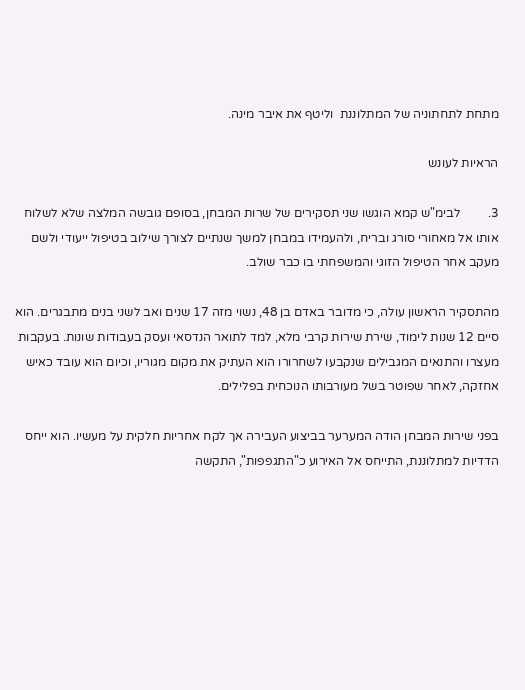מתחת לתחתוניה של המתלוננת  וליטף את איבר מינה.

הראיות לעונש

3.         לבימ"ש קמא הוגשו שני תסקירים של שרות המבחן, בסופם גובשה המלצה שלא לשלוח אותו אל מאחורי סורג ובריח, ולהעמידו במבחן למשך שנתיים לצורך שילוב בטיפול ייעודי ולשם מעקב אחר הטיפול הזוגי והמשפחתי בו כבר שולב.

מהתסקיר הראשון עולה, כי מדובר באדם בן 48, נשוי מזה 17 שנים ואב לשני בנים מתבגרים. הוא סיים 12 שנות לימוד, שירת שירות קרבי מלא, למד לתואר הנדסאי ועסק בעבודות שונות. בעקבות מעצרו והתנאים המגבילים שנקבעו לשחרורו הוא העתיק את מקום מגוריו, וכיום הוא עובד כאיש אחזקה, לאחר שפוטר בשל מעורבותו הנוכחית בפלילים.

בפני שירות המבחן הודה המערער בביצוע העבירה אך לקח אחריות חלקית על מעשיו. הוא ייחס הדדיות למתלוננת, התייחס אל האירוע כ"התגפפות", התקשה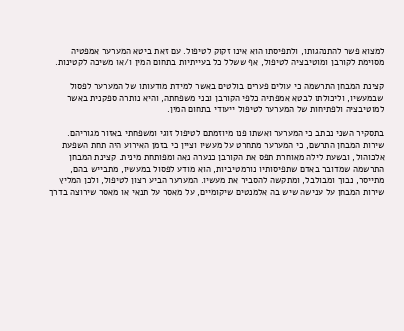למצוא פשר להתנהגותו, ולתפיסתו הוא אינו זקוק לטיפול. עם זאת ביטא המערער אמפטיה מסוימת לקורבן ומוטיבציה לטיפול, אף ששלל כל בעייתיות בתחום המין ו/או משיכה לקטינות.

קצינת המבחן התרשמה כי עולים פערים בולטים באשר למידת מודעותו של המערער לפסול שבמעשיו, וליכולתו לבטא אמפתיה כלפי הקורבן ובני משפחתה, והיא נותרה ספקנית באשר למוטיבציה ולפתיחות של המערער לטיפול ייעודי בתחום המין.

בתסקיר השני נכתב כי המערער ואשתו פנו מיוזמתם לטיפול זוגי ומשפחתי באזור מגוריהם. שירות המבחן התרשם, כי המערער מתחרט על מעשיו וציין כי בזמן האירוע היה תחת השפעת אלכוהול, ובשעת לילה מאוחרת תפס את הקורבן כנערה נאה ומפותחת מינית. קצינת המבחן התרשמה שמדובר באדם שתפיסותיו נורמטיביות, הוא מודע לפסול במעשיו, מתבייש בהם, מתייסר, נבוך ומבולבל, ומתקשה להסביר את מעשיו. המערער הביע רצון לטיפול, ולכן המליץ שירות המבחן על ענישה שיש בה אלמנטים שיקומיים, על מאסר על תנאי או מאסר שירוצה בדרך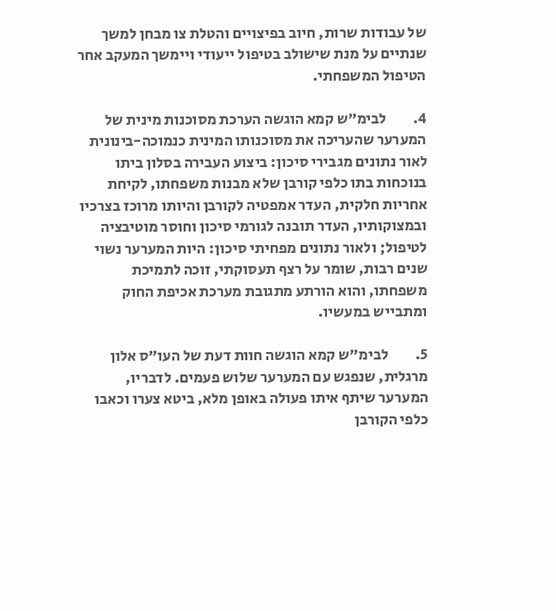של עבודות שרות, חיוב בפיצויים והטלת צו מבחן למשך שנתיים על מנת שישולב בטיפול ייעודי ויימשך המעקב אחר הטיפול המשפחתי.

4.         לבימ"ש קמא הוגשה הערכת מסוכנות מינית של המערער שהעריכה את מסוכנותו המינית כנמוכה-בינונית לאור נתונים מגבירי סיכון: ביצוע העבירה בסלון ביתו בנוכחות בתו כלפי קורבן שלא מבנות משפחתו, לקיחת אחריות חלקית, העדר אמפטיה לקורבן והיותו מרוכז בצרכיו ובמצוקותיו, העדר תובנה לגורמי סיכון וחוסר מוטיבציה לטיפול; ולאור נתונים מפחיתי סיכון: היות המערער נשוי שנים רבות, שומר על רצף תעסוקתי, זוכה לתמיכת משפחתו, והוא הורתע מתגובת מערכת אכיפת החוק ומתבייש במעשיו.

5.         לבימ"ש קמא הוגשה חוות דעת של העו"ס אלון מרגלית, שנפגש עם המערער שלוש פעמים. לדבריו, המערער שיתף איתו פעולה באופן מלא, ביטא צערו וכאבו כלפי הקורבן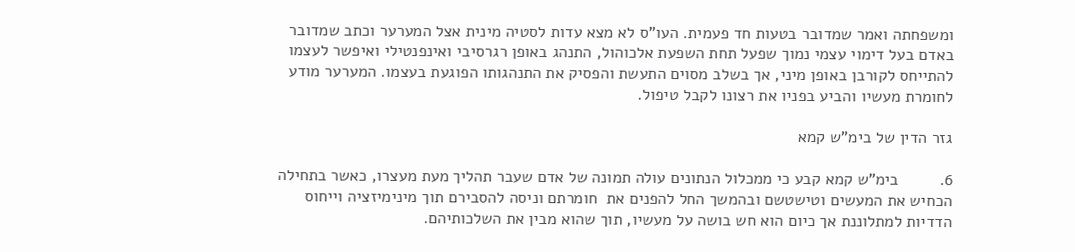ומשפחתה ואמר שמדובר בטעות חד פעמית. העו"ס לא מצא עדות לסטיה מינית אצל המערער וכתב שמדובר באדם בעל דימוי עצמי נמוך שפעל תחת השפעת אלכוהול, התנהג באופן רגרסיבי ואינפנטילי ואיפשר לעצמו להתייחס לקורבן באופן מיני, אך בשלב מסוים התעשת והפסיק את התנהגותו הפוגעת בעצמו. המערער מודע לחומרת מעשיו והביע בפניו את רצונו לקבל טיפול.

גזר הדין של בימ"ש קמא

6.         בימ"ש קמא קבע כי ממכלול הנתונים עולה תמונה של אדם שעבר תהליך מעת מעצרו, כאשר בתחילה הכחיש את המעשים וטישטשם ובהמשך החל להפנים את  חומרתם וניסה להסבירם תוך מינימיזציה וייחוס הדדיות למתלוננת אך כיום הוא חש בושה על מעשיו, תוך שהוא מבין את השלכותיהם.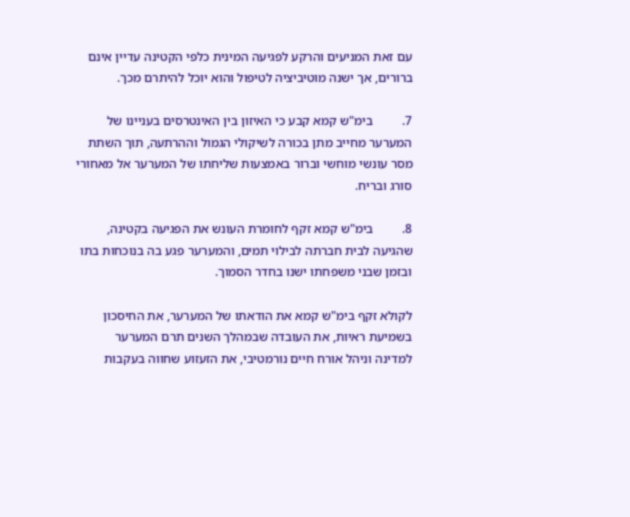עם זאת המניעים והרקע לפגיעה המינית כלפי הקטינה עדיין אינם ברורים, אך ישנה מוטיביציה לטיפול והוא יוכל להיתרם מכך.

7.         בימ"ש קמא קבע כי האיזון בין האינטרסים בעניינו של המערער מחייב מתן בכורה לשיקולי הגמול וההרתעה, תוך השתת מסר עונשי מוחשי וברור באמצעות שליחתו של המערער אל מאחורי סורג ובריח.

8.         בימ"ש קמא זקף לחומרת העונש את הפגיעה בקטינה, שהגיעה לבית חברתה לבילוי תמים, והמערער פגע בה בנוכחות בתו ובזמן שבני משפחתו ישנו בחדר הסמוך.

לקולא זקף בימ"ש קמא את הודאתו של המערער, את החיסכון בשמיעת ראיות, את העובדה שבמהלך השנים תרם המערער למדינה וניהל אורח חיים נורמטיבי, את הזעזוע שחווה בעקבות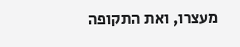מעצרו, ואת התקופה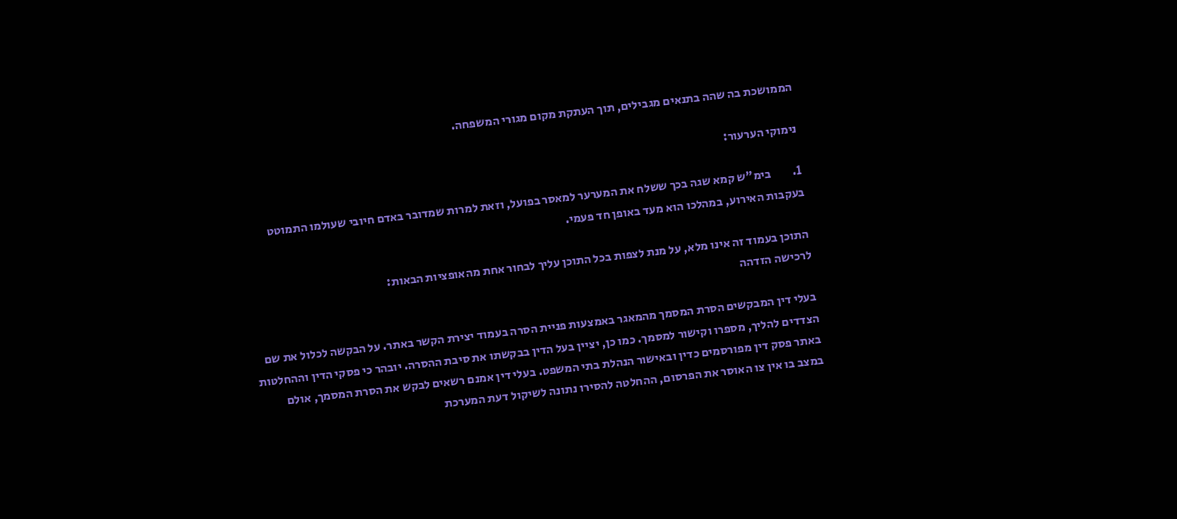הממושכת בה שהה בתנאים מגבילים, תוך העתקת מקום מגורי המשפחה.

נימוקי הערעור:

1.         בימ"ש קמא שגה בכך ששלח את המערער למאסר בפועל, וזאת למרות שמדובר באדם חיובי שעולמו התמוטט בעקבות האירוע, במהלכו הוא מעד באופן חד פעמי.

התוכן בעמוד זה אינו מלא, על מנת לצפות בכל התוכן עליך לבחור אחת מהאופציות הבאות:
לרכישה הזדהה

בעלי דין המבקשים הסרת המסמך מהמאגר באמצעות פניית הסרה בעמוד יצירת הקשר באתר. על הבקשה לכלול את שם הצדדים להליך, מספרו וקישור למסמך. כמו כן, יציין בעל הדין בבקשתו את סיבת ההסרה. יובהר כי פסקי הדין וההחלטות באתר פסק דין מפורסמים כדין ובאישור הנהלת בתי המשפט. בעלי דין אמנם רשאים לבקש את הסרת המסמך, אולם במצב בו אין צו האוסר את הפרסום, ההחלטה להסירו נתונה לשיקול דעת המערכת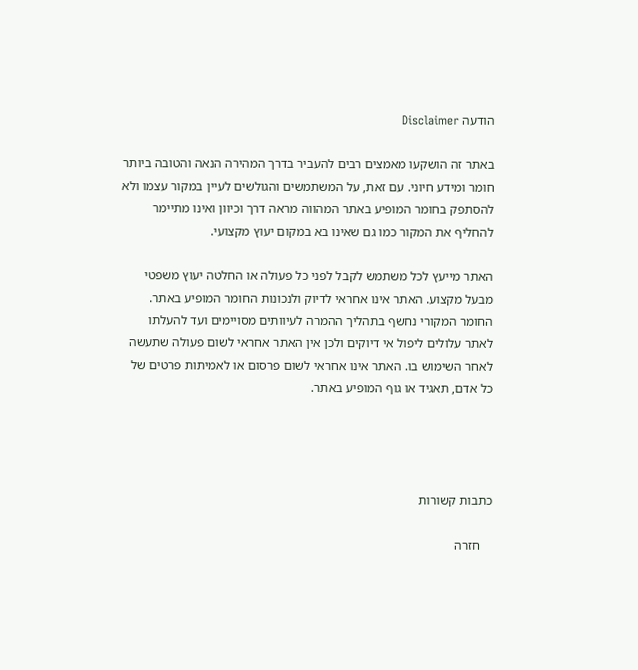הודעה Disclaimer

באתר זה הושקעו מאמצים רבים להעביר בדרך המהירה הנאה והטובה ביותר חומר ומידע חיוני. עם זאת, על המשתמשים והגולשים לעיין במקור עצמו ולא להסתפק בחומר המופיע באתר המהווה מראה דרך וכיוון ואינו מתיימר להחליף את המקור כמו גם שאינו בא במקום יעוץ מקצועי.

האתר מייעץ לכל משתמש לקבל לפני כל פעולה או החלטה יעוץ משפטי מבעל מקצוע. האתר אינו אחראי לדיוק ולנכונות החומר המופיע באתר. החומר המקורי נחשף בתהליך ההמרה לעיוותים מסויימים ועד להעלתו לאתר עלולים ליפול אי דיוקים ולכן אין האתר אחראי לשום פעולה שתעשה לאחר השימוש בו. האתר אינו אחראי לשום פרסום או לאמיתות פרטים של כל אדם, תאגיד או גוף המופיע באתר.




כתבות קשורות

    חזרה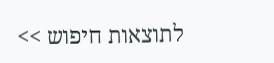לתוצאות חיפוש >>